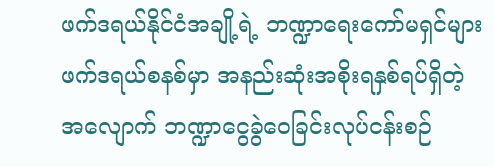ဖက်ဒရယ်နိုင်ငံအချို့ရဲ့ ဘဏ္ဍာရေးကော်မရှင်များ
ဖက်ဒရယ်စနစ်မှာ အနည်းဆုံးအစိုးရနှစ်ရပ်ရှိတဲ့အလျောက် ဘဏ္ဍာငွေခွဲဝေခြင်းလုပ်ငန်းစဉ်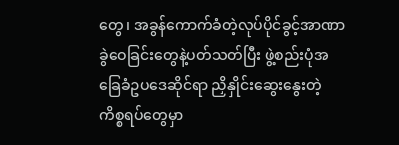တွေ၊ အခွန်ကောက်ခံတဲ့လုပ်ပိုင်ခွင့်အာဏာ ခွဲဝေခြင်းတွေနဲ့ပတ်သတ်ပြီး ဖွဲ့စည်းပုံအခြေခံဥပဒေဆိုင်ရာ ညှိနှိုင်းဆွေးနွေးတဲ့ ကိစ္စရပ်တွေမှာ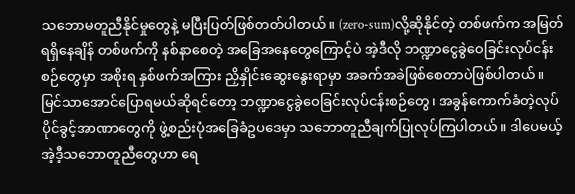သဘောမတူညီနိုင်မှုတွေနဲ့ မပြီးပြတ်ဖြစ်တတ်ပါတယ်။ (zero-sum)လို့ဆိုနိုင်တဲ့ တစ်ဖက်က အမြတ်ရရှိနေချိန် တစ်ဖက်ကို နစ်နာစေတဲ့ အခြေအနေတွေကြောင့်ပဲ အဲ့ဒီလို ဘဏ္ဍာငွေခွဲဝေခြင်းလုပ်ငန်းစဉ်တွေမှာ အစိုးရ နှစ်ဖက်အကြား ညှိနှိုင်းဆွေးနွေးရာမှာ အခက်အခဲဖြစ်စေတာပဲဖြစ်ပါတယ်။
မြင်သာအောင်ပြောရမယ်ဆိုရင်တော့ ဘဏ္ဍာငွေခွဲဝေခြင်းလုပ်ငန်းစဉ်တွေ၊ အခွန်ကောက်ခံတဲ့လုပ်ပိုင်ခွင့်အာဏာတွေကို ဖွဲ့စည်းပုံအခြေခံဥပဒေမှာ သဘောတူညီချက်ပြုလုပ်ကြပါတယ်။ ဒါပေမယ့် အဲ့ဒီ့သဘောတူညီတွေဟာ ရေ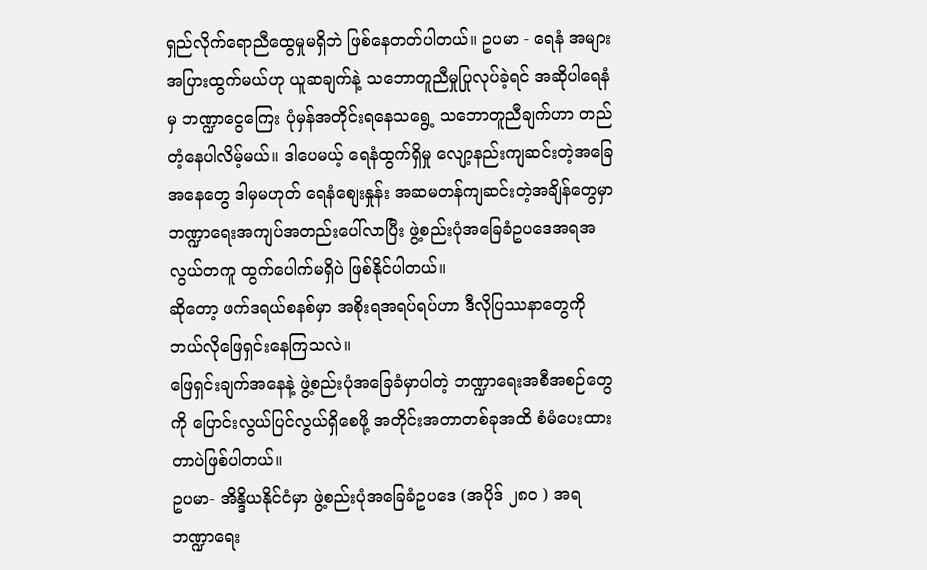ရှည်လိုက်ရောညီထွေမှုမရှိဘဲ ဖြစ်နေတတ်ပါတယ်။ ဥပမာ - ရေနံ အများအပြားထွက်မယ်ဟု ယူဆချက်နဲ့ သဘောတူညီမှုပြုလုပ်ခဲ့ရင် အဆိုပါရေနံမှ ဘဏ္ဍာငွေကြေး ပုံမှန်အတိုင်းရနေသရွေ့ သဘောတူညီချက်ဟာ တည်တံ့နေပါလိမ့်မယ်။ ဒါပေမယ့် ရေနံထွက်ရှိမှု လျော့နည်းကျဆင်းတဲ့အခြေအနေတွေ ဒါမှမဟုတ် ရေနံစျေးနှုန်း အဆမတန်ကျဆင်းတဲ့အချိန်တွေမှာ ဘဏ္ဍာရေးအကျပ်အတည်းပေါ်လာပြီး ဖွဲ့စည်းပုံအခြေခံဥပဒေအရအလွယ်တကူ ထွက်ပေါက်မရှိပဲ ဖြစ်နိုင်ပါတယ်။
ဆိုတော့ ဖက်ဒရယ်စနစ်မှာ အစိုးရအရပ်ရပ်ဟာ ဒီလိုပြဿနာတွေကို ဘယ်လိုဖြေရှင်းနေကြသလဲ။
ဖြေရှင်းချက်အနေနဲ့ ဖွဲ့စည်းပုံအခြေခံမှာပါတဲ့ ဘဏ္ဍာရေးအစီအစဉ်တွေကို ပြောင်းလွယ်ပြင်လွယ်ရှိစေဖို့ အတိုင်းအတာတစ်ခုအထိ စံမံပေးထားတာပဲဖြစ်ပါတယ်။
ဥပမာ- အိန္ဒိယနိုင်ငံမှာ ဖွဲ့စည်းပုံအခြေခံဥပဒေ (အပိုဒ် ၂၈၀ ) အရ ဘဏ္ဍာရေး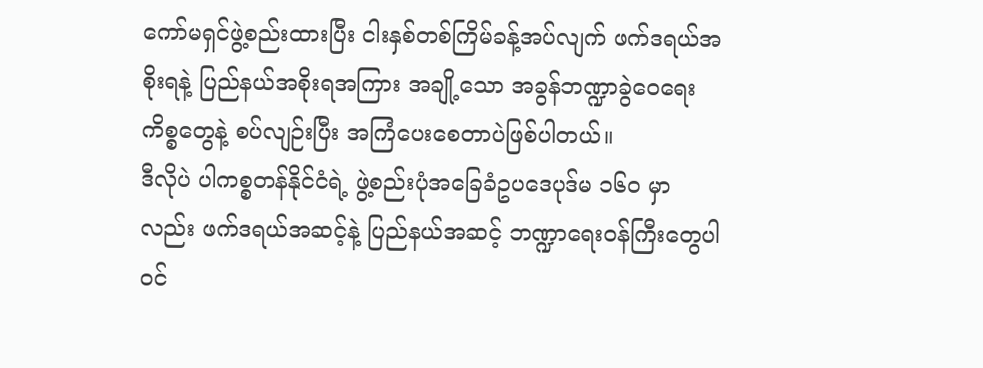ကော်မရှင်ဖွဲ့စည်းထားပြီး ငါးနှစ်တစ်ကြိမ်ခန့်အပ်လျက် ဖက်ဒရယ်အစိုးရနဲ့ ပြည်နယ်အစိုးရအကြား အချို့သော အခွန်ဘဏ္ဍာခွဲဝေရေးကိစ္စတွေနဲ့ စပ်လျဉ်းပြီး အကြံပေးစေတာပဲဖြစ်ပါတယ်။
ဒီလိုပဲ ပါကစ္စတန်နိုင်ငံရဲ့ ဖွဲ့စည်းပုံအခြေခံဥပဒေပုဒ်မ ၁၆၀ မှာလည်း ဖက်ဒရယ်အဆင့်နဲ့ ပြည်နယ်အဆင့် ဘဏ္ဍာရေးဝန်ကြီးတွေပါဝင်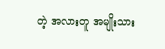တဲ့ အလားတူ အမျိုးသား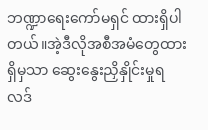ဘဏ္ဍာရေးကော်မရှင် ထားရှိပါတယ်။အဲ့ဒီလိုအစီအမံတွေထားရှိမှသာ ဆွေးနွေးညှိနှိုင်းမှုရလဒ်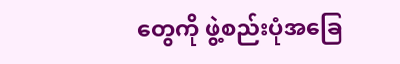တွေကို ဖွဲ့စည်းပုံအခြေ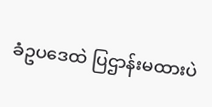ခံဥပဒေထဲ ပြဌာန်းမထားပဲ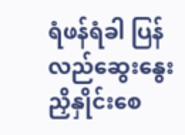ရံဖန်ရံခါ ပြန်လည်ဆွေးနွေးညှိနှိုင်းစေ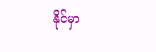နိုင်မှာ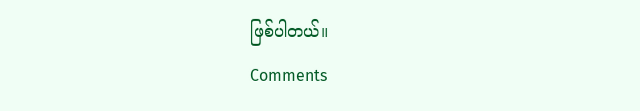ဖြစ်ပါတယ်။
Comments